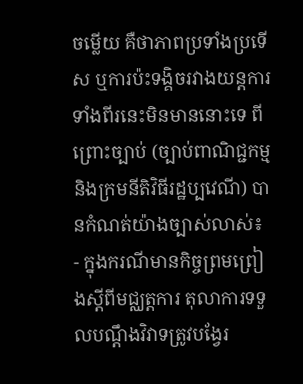ចម្លេីយ គឺថាភាពប្រទាំងប្រទេីស ឬការប៉ះទង្គិចរវាងយន្តការទាំងពីរនេះមិនមាននោះទេ ពីព្រោះច្បាប់ (ច្បាប់ពាណិជ្ជកម្ម និងក្រមនីតិវិធីរដ្ឋប្បវេណី) បានកំណត់យ៉ាងច្បាស់លាស់៖
- ក្នុងករណីមានកិច្ចព្រមព្រៀងស្តីពីមជ្ឈត្តការ តុលាការទទួលបណ្តឹងវិវាទត្រូវបង្វែរ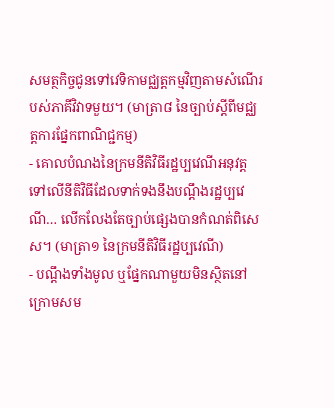សមត្ថកិច្ចជូនទៅវេទិកាមជ្ឈត្តកម្មវិញតាមសំណេីរបស់ភាគីវិវាទមួយ។ (មាត្រា៨ នៃច្បាប់ស្តីពីមជ្ឈត្តការផ្នែកពាណិជ្ជកម្ម)
- គោលបំណងនៃក្រមនីតិវិធីរដ្ឋប្បវេណីអនុវត្តទៅលេីនីតិវិធីដែលទាក់ទងនឹងបណ្តឹងរដ្ឋប្បវេណី… លេីកលែងតែច្បាប់ផ្សេងបានកំណត់ពិសេស។ (មាត្រា១ នៃក្រមនីតិវិធីរដ្ឋប្បវេណី)
- បណ្តឹងទាំងមូល ឬផ្នែកណាមួយមិនស្ថិតនៅក្រោមសម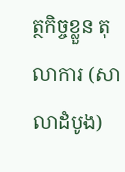ត្ថកិច្ចខ្លួន តុលាការ (សាលាដំបូង)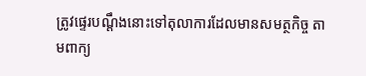ត្រូវផ្ទេរបណ្តឹងនោះទៅតុលាការដែលមានសមត្ថកិច្ច តាមពាក្យ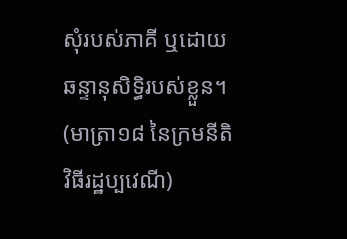សុំរបស់ភាគី ឬដោយឆន្ទានុសិទ្ធិរបស់ខ្លួន។ (មាត្រា១៨ នៃក្រមនីតិវិធីរដ្ឋប្បវេណី)